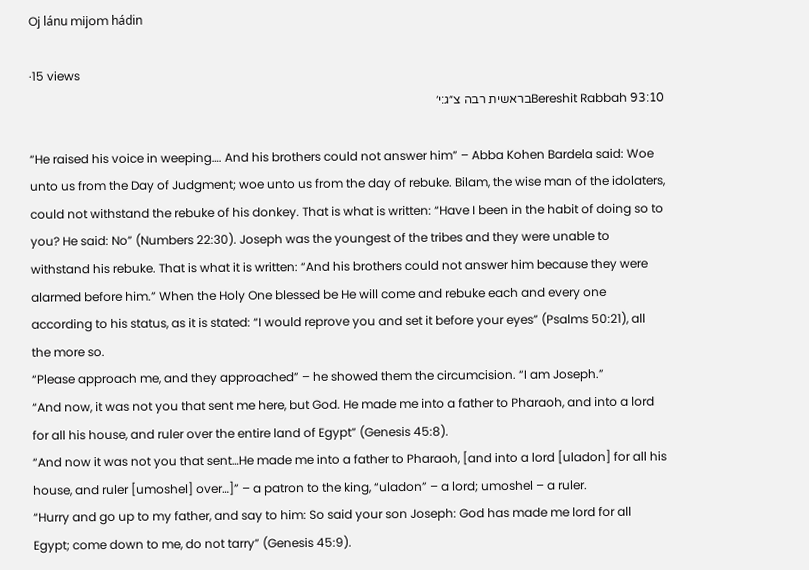Oj lánu mijom hádin

·15 views
Bereshit Rabbah 93:10בראשית רבה צ״ג:י׳

“He raised his voice in weeping…. And his brothers could not answer him” – Abba Kohen Bardela said: Woe unto us from the Day of Judgment; woe unto us from the day of rebuke. Bilam, the wise man of the idolaters, could not withstand the rebuke of his donkey. That is what is written: “Have I been in the habit of doing so to you? He said: No” (Numbers 22:30). Joseph was the youngest of the tribes and they were unable to withstand his rebuke. That is what it is written: “And his brothers could not answer him because they were alarmed before him.” When the Holy One blessed be He will come and rebuke each and every one according to his status, as it is stated: “I would reprove you and set it before your eyes” (Psalms 50:21), all the more so.
“Please approach me, and they approached” – he showed them the circumcision. “I am Joseph.”
“And now, it was not you that sent me here, but God. He made me into a father to Pharaoh, and into a lord for all his house, and ruler over the entire land of Egypt” (Genesis 45:8).
“And now it was not you that sent…He made me into a father to Pharaoh, [and into a lord [uladon] for all his house, and ruler [umoshel] over…]” – a patron to the king, “uladon” – a lord; umoshel – a ruler.
“Hurry and go up to my father, and say to him: So said your son Joseph: God has made me lord for all Egypt; come down to me, do not tarry” (Genesis 45:9).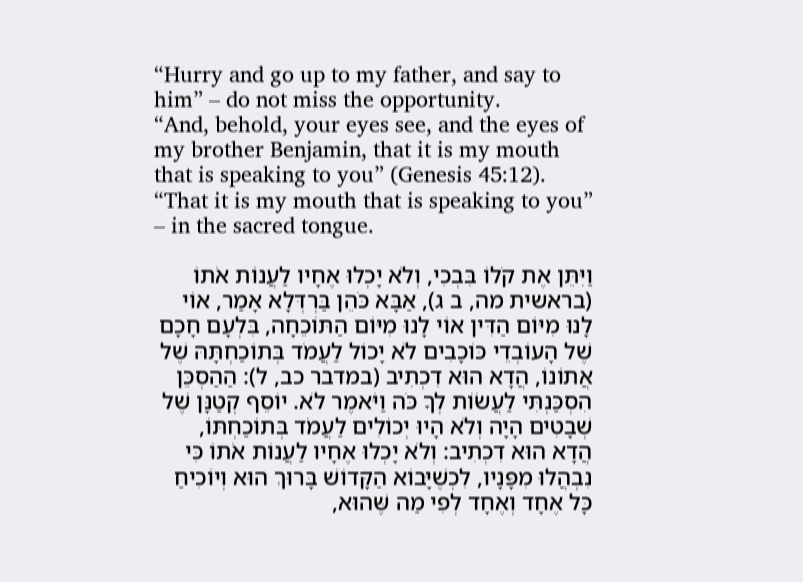“Hurry and go up to my father, and say to him” – do not miss the opportunity.
“And, behold, your eyes see, and the eyes of my brother Benjamin, that it is my mouth that is speaking to you” (Genesis 45:12).
“That it is my mouth that is speaking to you” – in the sacred tongue.

וַיִּתֵּן אֶת קֹלוֹ בִּבְכִי, וְלֹא יָכְלוּ אֶחָיו לַעֲנוֹת אֹתוֹ (בראשית מה, ב ג), אַבָּא כֹּהֵן בַּרְדְּלָא אָמַר, אוֹי לָנוּ מִיּוֹם הַדִּין אוֹי לָנוּ מִיּוֹם הַתּוֹכֵחָה, בִּלְעָם חָכָם שֶׁל הָעוֹבְדֵי כּוֹכָבִים לֹא יָכוֹל לַעֲמֹד בְּתוֹכַחְתָּהּ שֶׁל אֲתוֹנוֹ, הֲדָא הוּא דִכְתִיב (במדבר כב, ל): הַהַסְכֵּן הִסְכַּנְתִּי לַעֲשׂוֹת לְךָ כֹּה וַיֹּאמֶר לֹא. יוֹסֵף קְטַנָּן שֶׁל שְׁבָטִים הָיָה וְלֹא הָיוּ יְכוֹלִים לַעֲמֹד בְּתוֹכַחְתּוֹ, הֲדָא הוּא דִכְתִיב: וְלֹא יָכְלוּ אֶחָיו לַעֲנוֹת אֹתוֹ כִּי נִבְהֲלוּ מִפָּנָיו, לִכְשֶׁיָּבוֹא הַקָּדוֹשׁ בָּרוּךְ הוּא וְיוֹכִיחַ כָּל אֶחָד וְאֶחָד לְפִי מַה שֶּׁהוּא,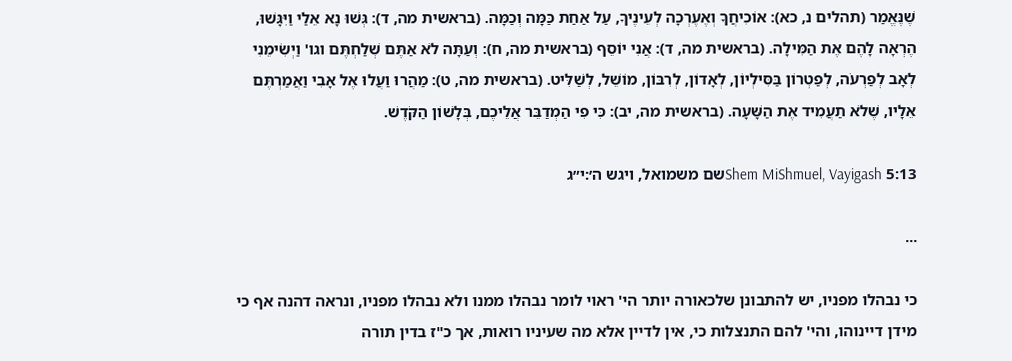שֶׁנֶּאֱמַר (תהלים נ, כא): אוֹכִיחֲךָ וְאֶעֶרְכָה לְעֵינֶיךָ, עַל אַחַת כַּמָּה וְכַמָּה. (בראשית מה, ד): גְּשׁוּ נָא אֵלַי וַיִּגָּשׁוּ, הֶרְאָה לָהֶם אֶת הַמִּילָה. (בראשית מה, ד): אֲנִי יוֹסֵף (בראשית מה, ח): וְעַתָּה לֹא אַתֶּם שְׁלַחְתֶּם וגו' וַיְשִׂימֵנִי לְאָב לְפַרְעֹה, לְפַטְרוֹן בַּסִּילְיוֹן, לְאָדוֹן, לְרִבּוֹן, מוֹשֵׁל, לְשַׁלִּיט. (בראשית מה, ט): מַהֲרוּ וַעֲלוּ אֶל אָבִי וַאֲמַרְתֶּם אֵלָיו, שֶׁלֹא תַעֲמִיד אֶת הַשָּׁעָה. (בראשית מה, יב): כִּי פִי הַמְדַבֵּר אֲלֵיכֶם, בְּלָשׁוֹן הַקֹּדֶשׁ.

Shem MiShmuel, Vayigash 5:13שם משמואל, ויגש ה׳:י״ג

...

כי נבהלו מפניו, יש להתבונן שלכאורה יותר הי' ראוי לומר נבהלו ממנו ולא נבהלו מפניו, ונראה דהנה אף כי מידן דיינוהו, והי' להם התנצלות כי, אין לדיין אלא מה שעיניו רואות, אך כ"ז בדין תורה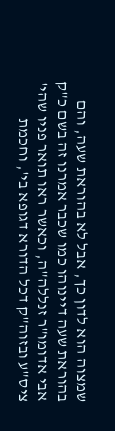שמצוה הוא לדון כך, אבל לא בהוראת שעה, והם בהוראת שעה דיינוהו כמו שכבר אמרנו זה בשם כ"ק אבי אדומו"ר זנללה"ה, וכאשר ראו תואר פניו שהי' ציס"ע ובזוה"ק דכל הדורא דגופא בי', וחכמת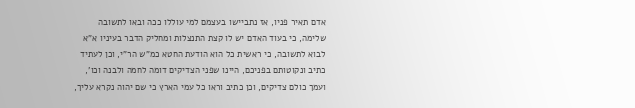אדם תאיר פניו, אז נתביישו בעצמם למי עוללו ככה ובאו לתשובה שלימה, כי בעוד האדם יש לו קצת התנצלות ומחליק הדבר בעיניו א"א לבוא לתשובה, כי ראשית כל הוא הודעת החטא כמ"ש הר"י, וכן לעתיד כתיב ונקוטותם בפניכם, היינו שפני הצדיקים דומה לחמה ולבנה וכו', ועמך כולם צדיקים, וכן כתיב וראו כל עמי הארץ כי שם יהוה נקרא עליך,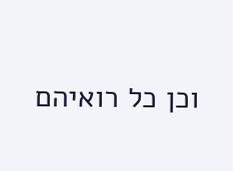וכן כל רואיהם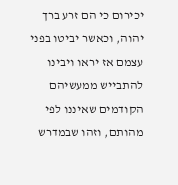יכירום כי הם זרע ברך יהוה, וכאשר יביטו בפני עצמם אז יראו ויבינו להתבייש ממעשיהם הקודמים שאיננו לפי מהותם, וזהו שבמדרש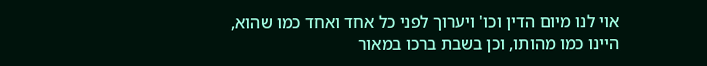אוי לנו מיום הדין וכו' ויערוך לפני כל אחד ואחד כמו שהוא, היינו כמו מהותו, וכן בשבת ברכו במאור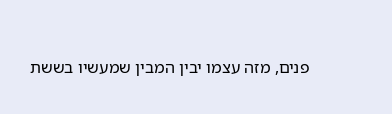פנים, מזה עצמו יבין המבין שמעשיו בששת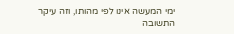ימי המעשה אינו לפי מהותו, וזה עיקר התשובה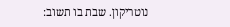נוטריקון. שבת בו תשוב: